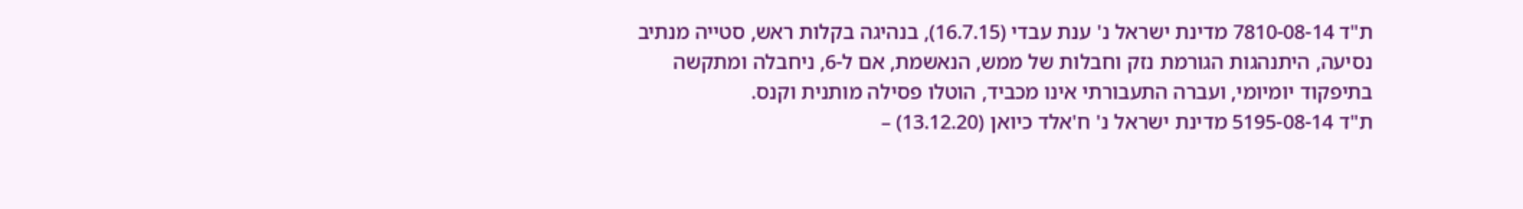ת"ד 7810-08-14 מדינת ישראל נ' ענת עבדי (16.7.15), בנהיגה בקלות ראש, סטייה מנתיב נסיעה, היתנהגות הגורמת נזק וחבלות של ממש, הנאשמת, אם ל-6, ניחבלה ומתקשה בתיפקוד יומיומי, ועברה התעבורתי אינו מכביד, הוטלו פסילה מותנית וקנס.
ת"ד 5195-08-14 מדינת ישראל נ' ח'אלד כיואן (13.12.20) –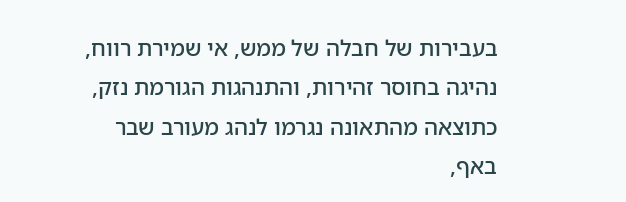בעבירות של חבלה של ממש, אי שמירת רווח, נהיגה בחוסר זהירות, והתנהגות הגורמת נזק, כתוצאה מהתאונה נגרמו לנהג מעורב שבר באף,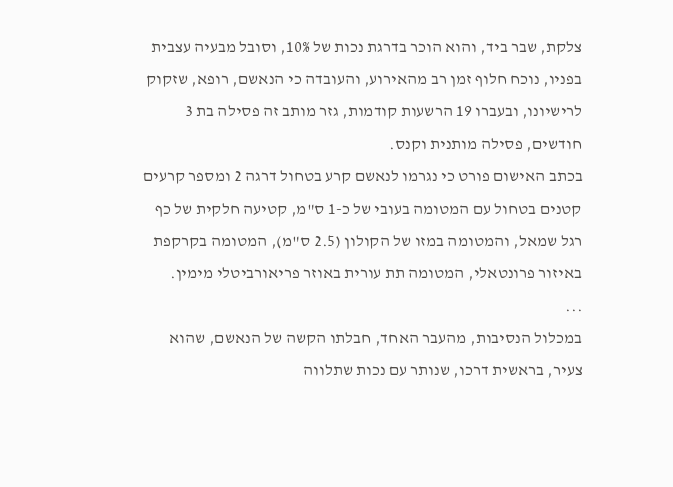צלקת, שבר ביד, והוא הוכר בדרגת נכות של 10%, וסובל מבעיה עצבית בפניו, נוכח חלוף זמן רב מהאירוע, והעובדה כי הנאשם, רופא, שזקוק לרישיונו, ובעברו 19 הרשעות קודמות, גזר מותב זה פסילה בת 3 חודשים, פסילה מותנית וקנס.
בכתב האישום פורט כי נגרמו לנאשם קרע בטחול דרגה 2 ומספר קרעים קטנים בטחול עם המטומה בעובי של כ-1 ס"מ, קטיעה חלקית של כף רגל שמאל, והמטומה במזו של הקולון (2.5 ס"מ), המטומה בקרקפת באיזור פרונטאלי, המטומה תת עורית באוזר פריאורביטלי מימין.
...
במכלול הנסיבות, מהעבר האחד, חבלתו הקשה של הנאשם, שהוא צעיר, בראשית דרכו, שנותר עם נכות שתלווה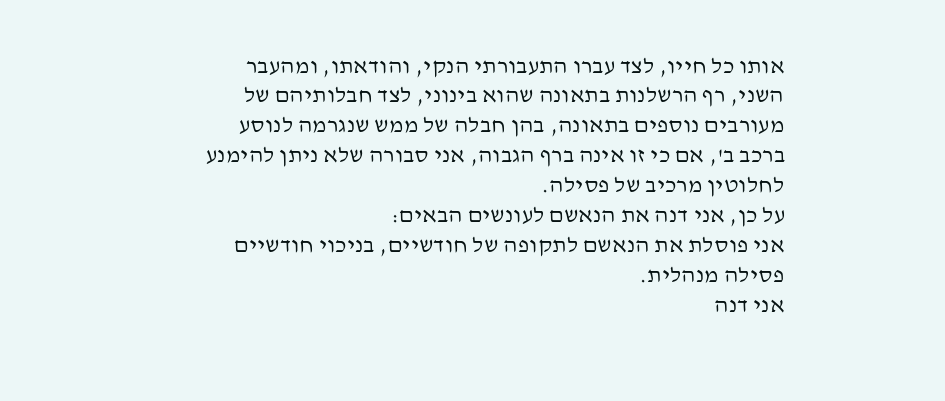אותו כל חייו, לצד עברו התעבורתי הנקי, והודאתו, ומהעבר השני, רף הרשלנות בתאונה שהוא בינוני, לצד חבלותיהם של מעורבים נוספים בתאונה, בהן חבלה של ממש שנגרמה לנוסע ברכב ב', אם כי זו אינה ברף הגבוה, אני סבורה שלא ניתן להימנע לחלוטין מרכיב של פסילה.
על כן, אני דנה את הנאשם לעונשים הבאים:
אני פוסלת את הנאשם לתקופה של חודשיים, בניכוי חודשיים פסילה מנהלית.
אני דנה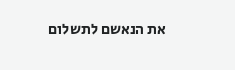את הנאשם לתשלום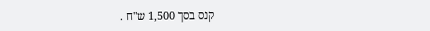קנס בסך 1,500 ש"ח .